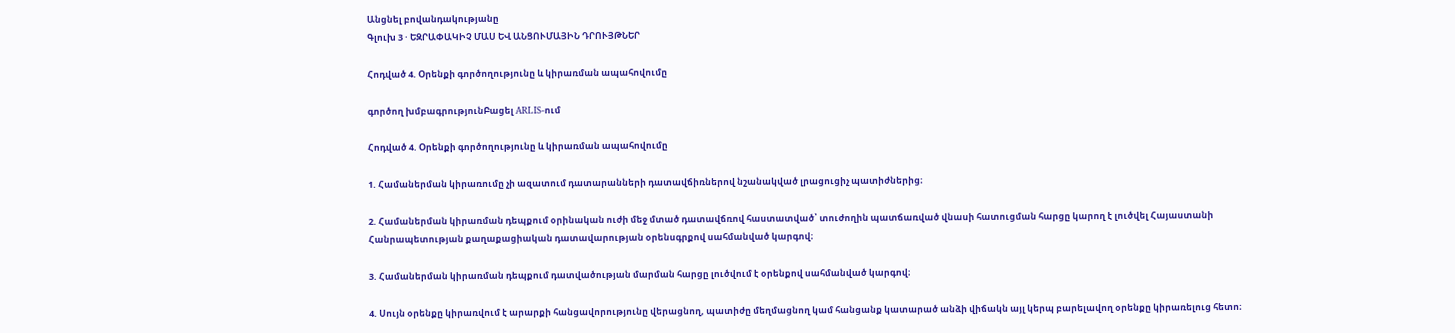Անցնել բովանդակությանը
Գլուխ 3 · ԵԶՐԱՓԱԿԻՉ ՄԱՍ ԵՎ ԱՆՑՈՒՄԱՅԻՆ ԴՐՈՒՅԹՆԵՐ

Հոդված 4. Օրենքի գործողությունը և կիրառման ապահովումը

գործող խմբագրությունԲացել ARLIS-ում

Հոդված 4. Օրենքի գործողությունը և կիրառման ապահովումը

1. Համաներման կիրառումը չի ազատում դատարանների դատավճիռներով նշանակված լրացուցիչ պատիժներից։

2. Համաներման կիրառման դեպքում օրինական ուժի մեջ մտած դատավճռով հաստատված՝ տուժողին պատճառված վնասի հատուցման հարցը կարող է լուծվել Հայաստանի Հանրապետության քաղաքացիական դատավարության օրենսգրքով սահմանված կարգով։

3. Համաներման կիրառման դեպքում դատվածության մարման հարցը լուծվում է օրենքով սահմանված կարգով։

4. Սույն օրենքը կիրառվում է արարքի հանցավորությունը վերացնող, պատիժը մեղմացնող կամ հանցանք կատարած անձի վիճակն այլ կերպ բարելավող օրենքը կիրառելուց հետո։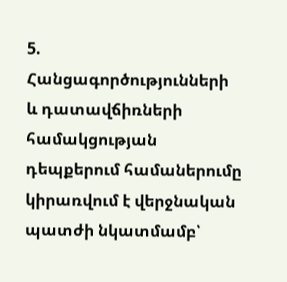5. Հանցագործությունների և դատավճիռների համակցության դեպքերում համաներումը կիրառվում է վերջնական պատժի նկատմամբ՝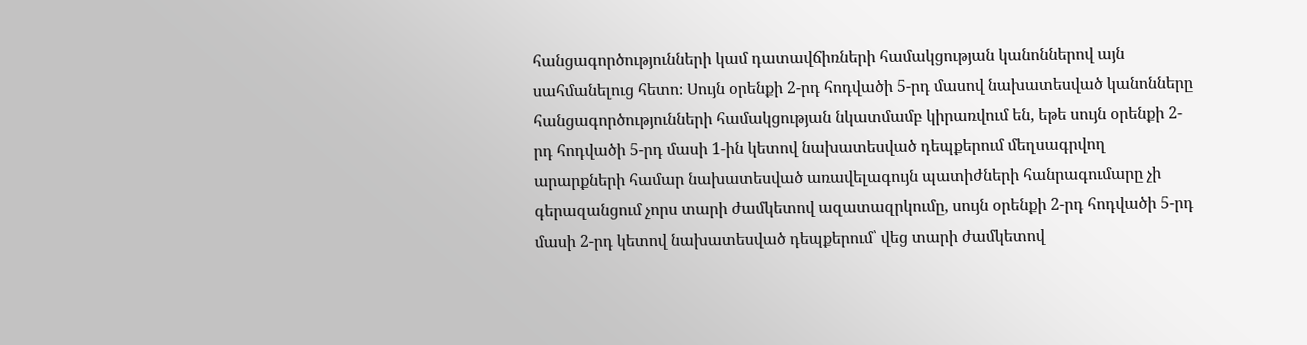հանցագործությունների կամ դատավճիռների համակցության կանոններով այն սահմանելուց հետո։ Սույն օրենքի 2-րդ հոդվածի 5-րդ մասով նախատեսված կանոնները հանցագործությունների համակցության նկատմամբ կիրառվում են, եթե սույն օրենքի 2-րդ հոդվածի 5-րդ մասի 1-ին կետով նախատեսված դեպքերում մեղսագրվող արարքների համար նախատեսված առավելագույն պատիժների հանրագումարը չի գերազանցում չորս տարի ժամկետով ազատազրկումը, սույն օրենքի 2-րդ հոդվածի 5-րդ մասի 2-րդ կետով նախատեսված դեպքերում՝ վեց տարի ժամկետով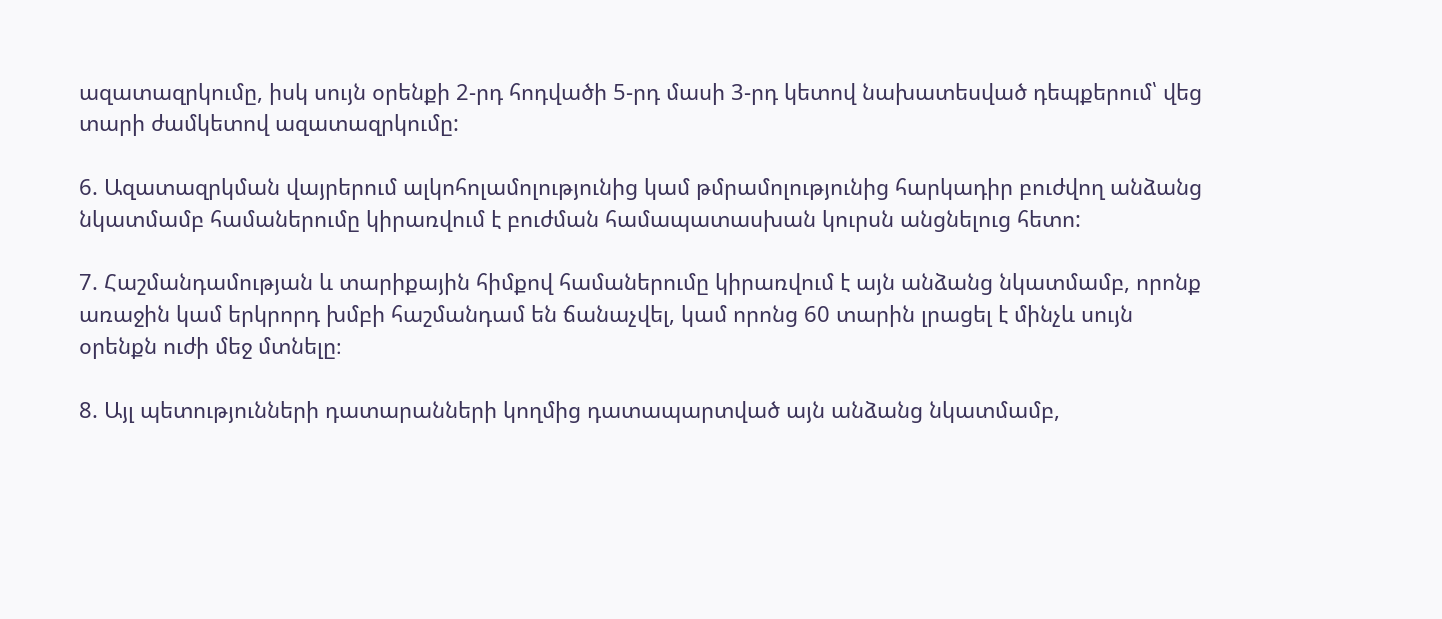ազատազրկումը, իսկ սույն օրենքի 2-րդ հոդվածի 5-րդ մասի 3-րդ կետով նախատեսված դեպքերում՝ վեց տարի ժամկետով ազատազրկումը:

6. Ազատազրկման վայրերում ալկոհոլամոլությունից կամ թմրամոլությունից հարկադիր բուժվող անձանց նկատմամբ համաներումը կիրառվում է բուժման համապատասխան կուրսն անցնելուց հետո:

7. Հաշմանդամության և տարիքային հիմքով համաներումը կիրառվում է այն անձանց նկատմամբ, որոնք առաջին կամ երկրորդ խմբի հաշմանդամ են ճանաչվել, կամ որոնց 60 տարին լրացել է մինչև սույն օրենքն ուժի մեջ մտնելը։

8. Այլ պետությունների դատարանների կողմից դատապարտված այն անձանց նկատմամբ,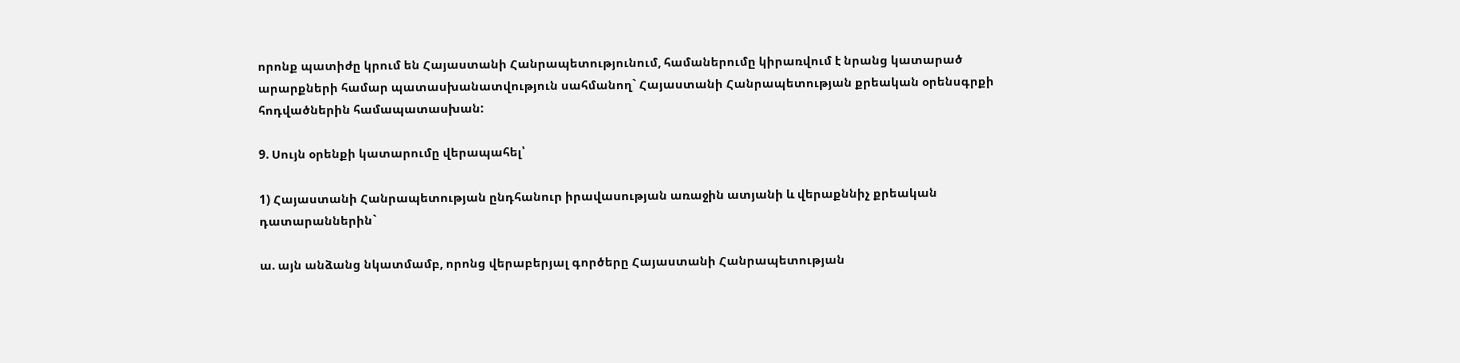որոնք պատիժը կրում են Հայաստանի Հանրապետությունում, համաներումը կիրառվում է նրանց կատարած արարքների համար պատասխանատվություն սահմանող` Հայաստանի Հանրապետության քրեական օրենսգրքի հոդվածներին համապատասխան:

9. Սույն օրենքի կատարումը վերապահել՝

1) Հայաստանի Հանրապետության ընդհանուր իրավասության առաջին ատյանի և վերաքննիչ քրեական դատարաններին`

ա. այն անձանց նկատմամբ, որոնց վերաբերյալ գործերը Հայաստանի Հանրապետության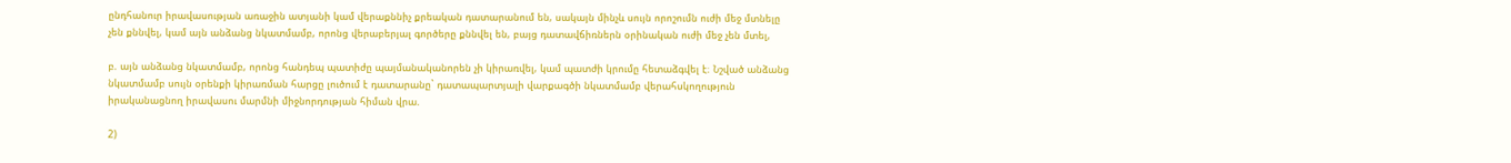ընդհանուր իրավասության առաջին ատյանի կամ վերաքննիչ քրեական դատարանում են, սակայն մինչև սույն որոշումն ուժի մեջ մտնելը չեն քննվել, կամ այն անձանց նկատմամբ, որոնց վերաբերյալ գործերը քննվել են, բայց դատավճիռներն օրինական ուժի մեջ չեն մտել,

բ. այն անձանց նկատմամբ, որոնց հանդեպ պատիժը պայմանականորեն չի կիրառվել, կամ պատժի կրումը հետաձգվել է։ Նշված անձանց նկատմամբ սույն օրենքի կիրառման հարցը լուծում է դատարանը` դատապարտյալի վարքագծի նկատմամբ վերահսկողություն իրականացնող իրավասու մարմնի միջնորդության հիման վրա.

2)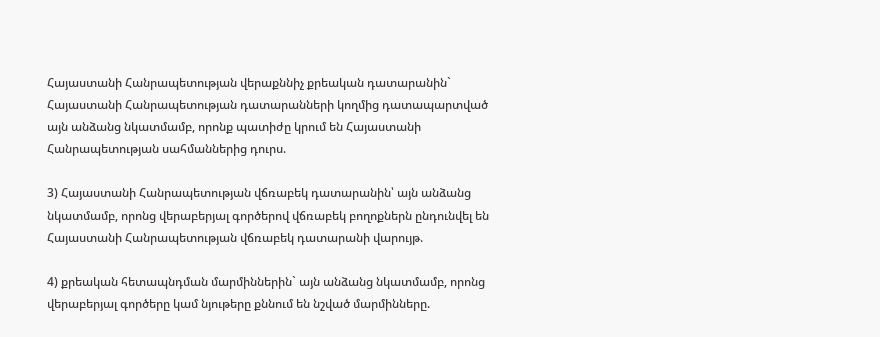Հայաստանի Հանրապետության վերաքննիչ քրեական դատարանին` Հայաստանի Հանրապետության դատարանների կողմից դատապարտված այն անձանց նկատմամբ, որոնք պատիժը կրում են Հայաստանի Հանրապետության սահմաններից դուրս.

3) Հայաստանի Հանրապետության վճռաբեկ դատարանին՝ այն անձանց նկատմամբ, որոնց վերաբերյալ գործերով վճռաբեկ բողոքներն ընդունվել են Հայաստանի Հանրապետության վճռաբեկ դատարանի վարույթ.

4) քրեական հետապնդման մարմիններին` այն անձանց նկատմամբ, որոնց վերաբերյալ գործերը կամ նյութերը քննում են նշված մարմինները.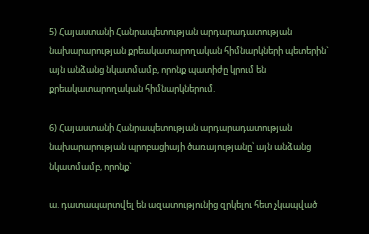5) Հայաստանի Հանրապետության արդարադատության նախարարության քրեակատարողական հիմնարկների պետերին` այն անձանց նկատմամբ, որոնք պատիժը կրում են քրեակատարողական հիմնարկներում.

6) Հայաստանի Հանրապետության արդարադատության նախարարության պրոբացիայի ծառայությանը՝ այն անձանց նկատմամբ, որոնք`

ա. դատապարտվել են ազատությունից զրկելու հետ չկապված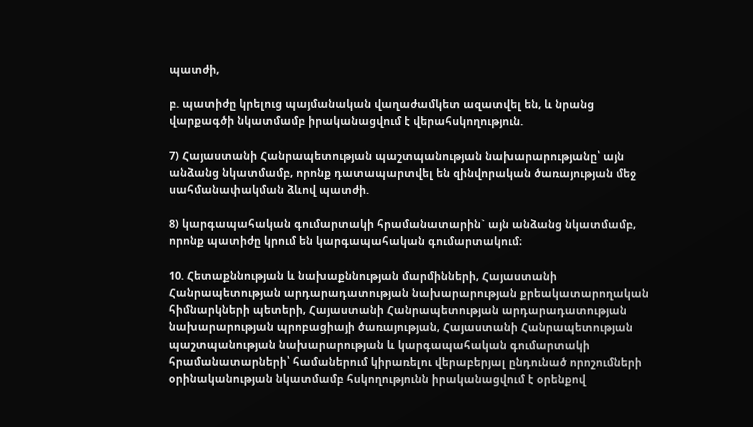պատժի,

բ. պատիժը կրելուց պայմանական վաղաժամկետ ազատվել են, և նրանց վարքագծի նկատմամբ իրականացվում է վերահսկողություն.

7) Հայաստանի Հանրապետության պաշտպանության նախարարությանը՝ այն անձանց նկատմամբ, որոնք դատապարտվել են զինվորական ծառայության մեջ սահմանափակման ձևով պատժի.

8) կարգապահական գումարտակի հրամանատարին` այն անձանց նկատմամբ, որոնք պատիժը կրում են կարգապահական գումարտակում։

10. Հետաքննության և նախաքննության մարմինների, Հայաստանի Հանրապետության արդարադատության նախարարության քրեակատարողական հիմնարկների պետերի, Հայաստանի Հանրապետության արդարադատության նախարարության պրոբացիայի ծառայության, Հայաստանի Հանրապետության պաշտպանության նախարարության և կարգապահական գումարտակի հրամանատարների՝ համաներում կիրառելու վերաբերյալ ընդունած որոշումների օրինականության նկատմամբ հսկողությունն իրականացվում է օրենքով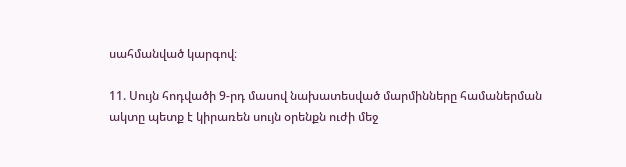սահմանված կարգով։

11. Սույն հոդվածի 9-րդ մասով նախատեսված մարմինները համաներման ակտը պետք է կիրառեն սույն օրենքն ուժի մեջ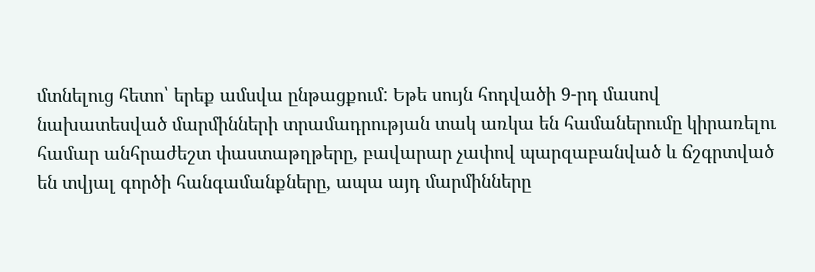մտնելուց հետո՝ երեք ամսվա ընթացքում: Եթե սույն հոդվածի 9-րդ մասով նախատեսված մարմինների տրամադրության տակ առկա են համաներումը կիրառելու համար անհրաժեշտ փաստաթղթերը, բավարար չափով պարզաբանված և ճշգրտված են տվյալ գործի հանգամանքները, ապա այդ մարմինները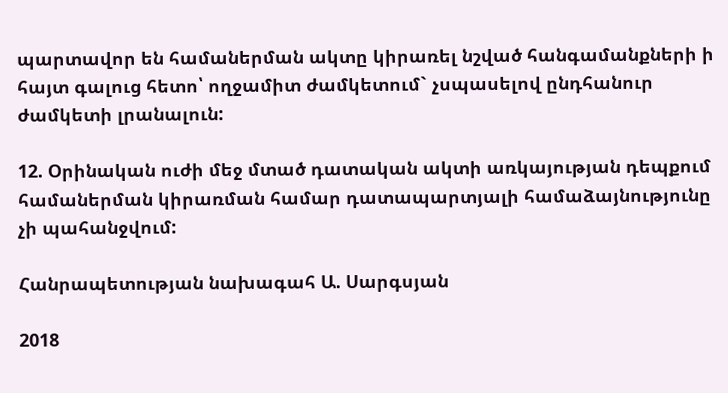պարտավոր են համաներման ակտը կիրառել նշված հանգամանքների ի հայտ գալուց հետո՝ ողջամիտ ժամկետում` չսպասելով ընդհանուր ժամկետի լրանալուն:

12. Օրինական ուժի մեջ մտած դատական ակտի առկայության դեպքում համաներման կիրառման համար դատապարտյալի համաձայնությունը չի պահանջվում:

Հանրապետության նախագահ Ա. Սարգսյան

2018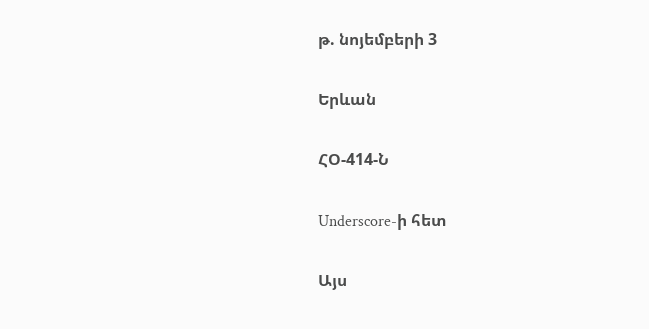թ. նոյեմբերի 3

Երևան

ՀՕ-414-Ն

Underscore-ի հետ

Այս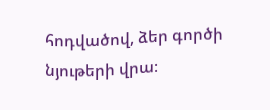հոդվածով, ձեր գործի նյութերի վրա։